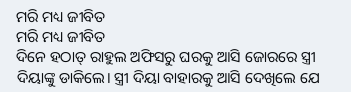ମରି ମଧ୍ୟ ଜୀବିତ
ମରି ମଧ୍ୟ ଜୀବିତ
ଦିନେ ହଠାତ୍ ରାହୁଲ ଅଫିସରୁ ଘରକୁ ଆସି ଜୋରରେ ସ୍ତ୍ରୀ ଦିୟାଙ୍କୁ ଡାକିଲେ। ସ୍ତ୍ରୀ ଦିୟା ବାହାରକୁ ଆସି ଦେଖିଲେ ଯେ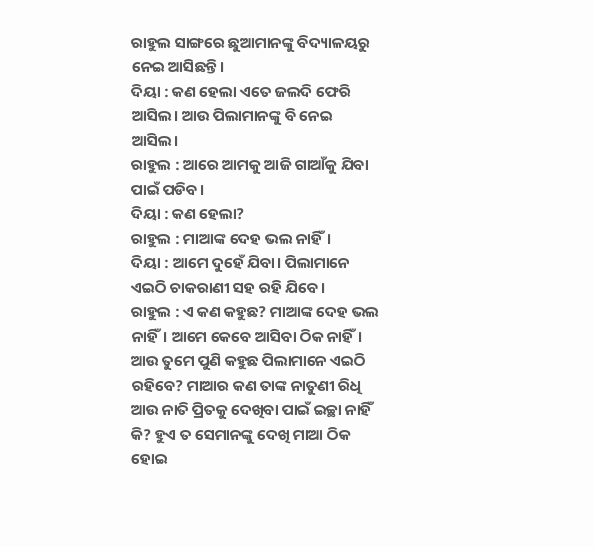ରାହୁଲ ସାଙ୍ଗରେ ଛୁଆମାନଙ୍କୁ ବିଦ୍ୟାଳୟରୁ ନେଇ ଆସିଛନ୍ତି।
ଦିୟା : କଣ ହେଲା ଏତେ ଜଲଦି ଫେରି ଆସିଲ। ଆଉ ପିଲାମାନଙ୍କୁ ବି ନେଇ ଆସିଲ।
ରାହୁଲ : ଆରେ ଆମକୁ ଆଜି ଗାଆଁକୁ ଯିବା ପାଇଁ ପଡିବ।
ଦିୟା : କଣ ହେଲା?
ରାହୁଲ : ମାଆଙ୍କ ଦେହ ଭଲ ନାହିଁ।
ଦିୟା : ଆମେ ଦୁହେଁ ଯିବା। ପିଲାମାନେ ଏଇଠି ଚାକରାଣୀ ସହ ରହି ଯିବେ।
ରାହୁଲ : ଏ କଣ କହୁଛ? ମାଆଙ୍କ ଦେହ ଭଲ ନାହିଁ। ଆମେ କେବେ ଆସିବା ଠିକ ନାହିଁ। ଆଉ ତୁମେ ପୁଣି କହୁଛ ପିଲାମାନେ ଏଇଠି ରହିବେ? ମାଆର କଣ ତାଙ୍କ ନାତୁଣୀ ରିଧି ଆଉ ନାତି ପ୍ରିତକୁ ଦେଖିବା ପାଇଁ ଇଚ୍ଛା ନାହିଁ କି? ହୁଏ ତ ସେମାନଙ୍କୁ ଦେଖି ମାଆ ଠିକ ହୋଇ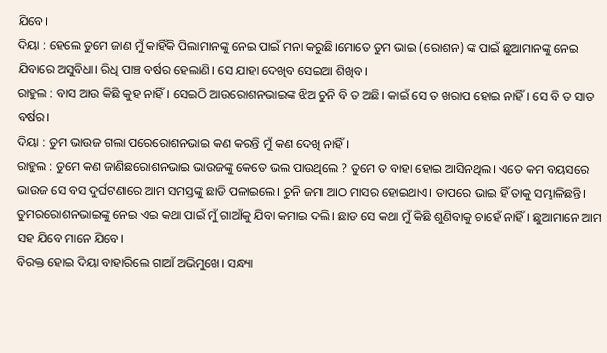ଯିବେ।
ଦିୟା : ହେଲେ ତୁମେ ଜାଣ ମୁଁ କାହିଁକି ପିଲାମାନଙ୍କୁ ନେଇ ପାଇଁ ମନା କରୁଛି।ମୋତେ ତୁମ ଭାଇ (ରୋଶନ) ଙ୍କ ପାଇଁ ଛୁଆମାନଙ୍କୁ ନେଇ ଯିବାରେ ଅସୁବିଧା। ରିଧି ପାଞ୍ଚ ବର୍ଷର ହେଲାଣି। ସେ ଯାହା ଦେଖିବ ସେଇଆ ଶିଖିବ।
ରାହୁଲ : ବାସ ଆଉ କିଛି କୁହ ନାହିଁ। ସେଇଠି ଆଉରୋଶନଭାଇଙ୍କ ଝିଅ ଚୁନି ବି ତ ଅଛି। କାଇଁ ସେ ତ ଖରାପ ହୋଇ ନାହିଁ। ସେ ବି ତ ସାତ ବର୍ଷର।
ଦିୟା : ତୁମ ଭାଉଜ ଗଲା ପରେରୋଶନଭାଇ କଣ କରନ୍ତି ମୁଁ କଣ ଦେଖି ନାହିଁ।
ରାହୁଲ : ତୁମେ କଣ ଜାଣିଛରୋଶନଭାଇ ଭାଉଜଙ୍କୁ କେତେ ଭଲ ପାଉଥିଲେ ? ତୁମେ ତ ବାହା ହୋଇ ଆସିନଥିଲ। ଏତେ କମ ବୟସରେ ଭାଉଜ ସେ ବସ ଦୁର୍ଘଟଣାରେ ଆମ ସମସ୍ତଙ୍କୁ ଛାଡି ପଳାଇଲେ। ଚୁନି ଜମା ଆଠ ମାସର ହୋଇଥାଏ। ତାପରେ ଭାଇ ହିଁ ତାକୁ ସମ୍ଭାଳିଛନ୍ତି। ତୁମରରୋଶନଭାଇଙ୍କୁ ନେଇ ଏଇ କଥା ପାଇଁ ମୁଁ ଗାଆଁକୁ ଯିବା କମାଇ ଦଲି। ଛାଡ ସେ କଥା ମୁଁ କିଛି ଶୁଣିବାକୁ ଚାହେଁ ନାହିଁ। ଛୁଆମାନେ ଆମ ସହ ଯିବେ ମାନେ ଯିବେ।
ବିରକ୍ତ ହୋଇ ଦିୟା ବାହାରିଲେ ଗାଆଁ ଅଭିମୁଖେ। ସନ୍ଧ୍ୟା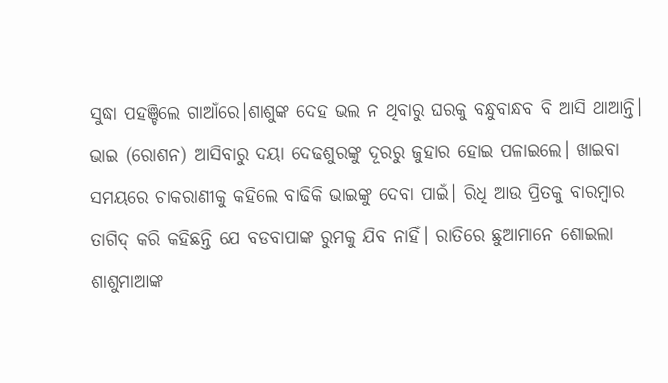ସୁଦ୍ଧା ପହଞ୍ଚିଲେ ଗାଆଁରେ।ଶାଶୁଙ୍କ ଦେହ ଭଲ ନ ଥିବାରୁ ଘରକୁ ବନ୍ଧୁବାନ୍ଧବ ବି ଆସି ଥାଆନ୍ତି। ଭାଇ (ରୋଶନ) ଆସିବାରୁ ଦୟା ଦେଢଶୁରଙ୍କୁ ଦୂରରୁ ଜୁହାର ହୋଇ ପଳାଇଲେ। ଖାଇବା ସମୟରେ ଚାକରାଣୀକୁ କହିଲେ ବାଢିକି ଭାଇଙ୍କୁ ଦେବା ପାଇଁ। ରିଧି ଆଉ ପ୍ରିତକୁ ବାରମ୍ବାର ତାଗିଦ୍ କରି କହିଛନ୍ତି ଯେ ବଡବାପାଙ୍କ ରୁମକୁ ଯିବ ନାହିଁ। ରାତିରେ ଛୁଆମାନେ ଶୋଇଲା ଶାଶୁମାଆଙ୍କ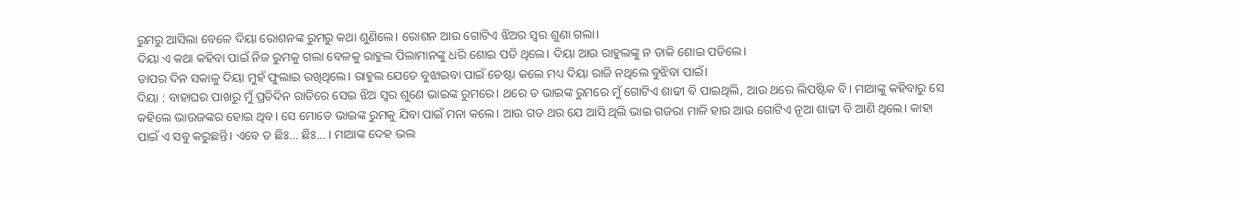ରୁମରୁ ଆସିଲା ବେଳେ ଦିୟା ରୋଶନଙ୍କ ରୁମରୁ କଥା ଶୁଣିଲେ। ରୋଶନ ଆଉ ଗୋଟିଏ ଝିଅର ସ୍ୱର ଶୁଣା ଗଲା।
ଦିୟା ଏ କଥା କହିବା ପାଇଁ ନିଜ ରୁମକୁ ଗଲା ବେଳକୁ ରାହୁଲ ପିଲାମାନଙ୍କୁ ଧରି ଶୋଇ ପଡି ଥିଲେ। ଦିୟା ଆଉ ରାହୁଲଙ୍କୁ ନ ଡାକି ଶୋଇ ପଡିଲେ।
ତାପର ଦିନ ସକାଳୁ ଦିୟା ମୁହଁ ଫୁଲାଇ ରଖିଥିଲେ। ରାହୁଲ ଯେତେ ବୁଝାଇବା ପାଇଁ ଚେଷ୍ଟା କଲେ ମଧ୍ୟ ଦିୟା ରାଜି ନଥିଲେ ବୁଝିବା ପାଇଁ।
ଦିୟା : ବାହାଘର ପାଖରୁ ମୁଁ ପ୍ରତିଦିନ ରାତିରେ ସେଇ ଝିଅ ସ୍ୱର ଶୁଣେ ଭାଇଙ୍କ ରୁମରେ। ଥରେ ତ ଭାଇଙ୍କ ରୁମରେ ମୁଁ ଗୋଟିଏ ଶାଢୀ ବି ପାଇଥିଲି, ଆଉ ଥରେ ଲିପଷ୍ଟିକ ବି। ମାଆଙ୍କୁ କହିବାରୁ ସେ କହିଲେ ଭାଉଜଙ୍କର ହୋଇ ଥିବ। ସେ ମୋତେ ଭାଇଙ୍କ ରୁମକୁ ଯିବା ପାଇଁ ମନା କଲେ। ଆଉ ଗତ ଥର ଯେ ଆସି ଥିଲି ଭାଇ ଗଜରା ମାଳି ହାର ଆଉ ଗୋଟିଏ ନୂଆ ଶାଢୀ ବି ଆଣି ଥିଲେ। କାହା ପାଇଁ ଏ ସବୁ କରୁଛନ୍ତି। ଏବେ ତ ଛିଃ... ଛିଃ... । ମାଆଙ୍କ ଦେହ ଭଲ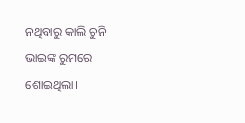ନଥିବାରୁ କାଲି ଚୁନି ଭାଇଙ୍କ ରୁମରେ ଶୋଇଥିଲା।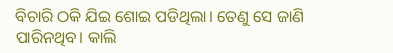ବିଚାରି ଠକି ଯିଇ ଶୋଇ ପଡିଥିଲା। ତେଣୁ ସେ ଜାଣି ପାରିନଥିବ। କାଲି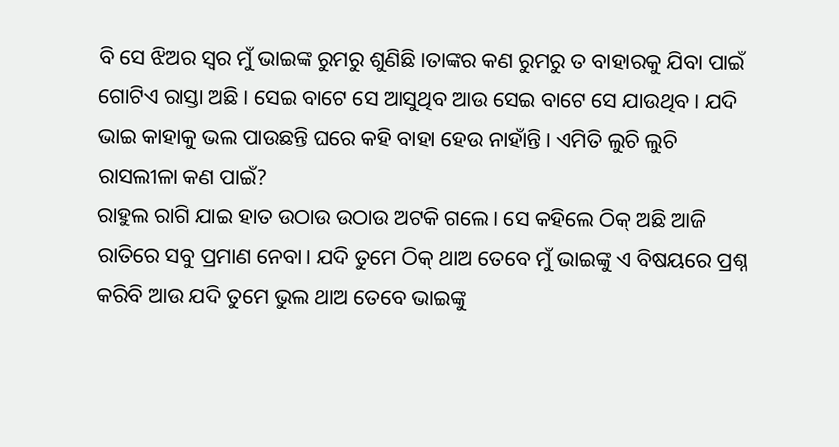ବି ସେ ଝିଅର ସ୍ୱର ମୁଁ ଭାଇଙ୍କ ରୁମରୁ ଶୁଣିଛି।ତାଙ୍କର କଣ ରୁମରୁ ତ ବାହାରକୁ ଯିବା ପାଇଁ ଗୋଟିଏ ରାସ୍ତା ଅଛି। ସେଇ ବାଟେ ସେ ଆସୁଥିବ ଆଉ ସେଇ ବାଟେ ସେ ଯାଉଥିବ। ଯଦି ଭାଇ କାହାକୁ ଭଲ ପାଉଛନ୍ତି ଘରେ କହି ବାହା ହେଉ ନାହାଁନ୍ତି। ଏମିତି ଲୁଚି ଲୁଚି ରାସଲୀଳା କଣ ପାଇଁ?
ରାହୁଲ ରାଗି ଯାଇ ହାତ ଉଠାଉ ଉଠାଉ ଅଟକି ଗଲେ। ସେ କହିଲେ ଠିକ୍ ଅଛି ଆଜି ରାତିରେ ସବୁ ପ୍ରମାଣ ନେବା। ଯଦି ତୁମେ ଠିକ୍ ଥାଅ ତେବେ ମୁଁ ଭାଇଙ୍କୁ ଏ ବିଷୟରେ ପ୍ରଶ୍ନ କରିବି ଆଉ ଯଦି ତୁମେ ଭୁଲ ଥାଅ ତେବେ ଭାଇଙ୍କୁ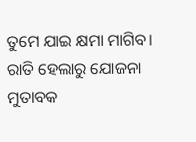ତୁମେ ଯାଇ କ୍ଷମା ମାଗିବ।
ରାତି ହେଲାରୁ ଯୋଜନା ମୁତାବକ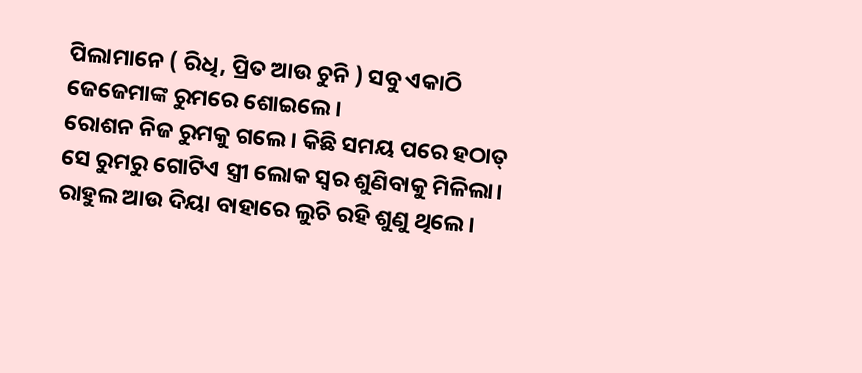ପିଲାମାନେ ( ରିଧି, ପ୍ରିତ ଆଉ ଚୁନି ) ସବୁ ଏକାଠି ଜେଜେମାଙ୍କ ରୁମରେ ଶୋଇଲେ।
ରୋଶନ ନିଜ ରୁମକୁ ଗଲେ। କିଛି ସମୟ ପରେ ହଠାତ୍ ସେ ରୁମରୁ ଗୋଟିଏ ସ୍ତ୍ରୀ ଲୋକ ସ୍ୱର ଶୁଣିବାକୁ ମିଳିଲା। ରାହୁଲ ଆଉ ଦିୟା ବାହାରେ ଲୁଚି ରହି ଶୁଣୁ ଥିଲେ।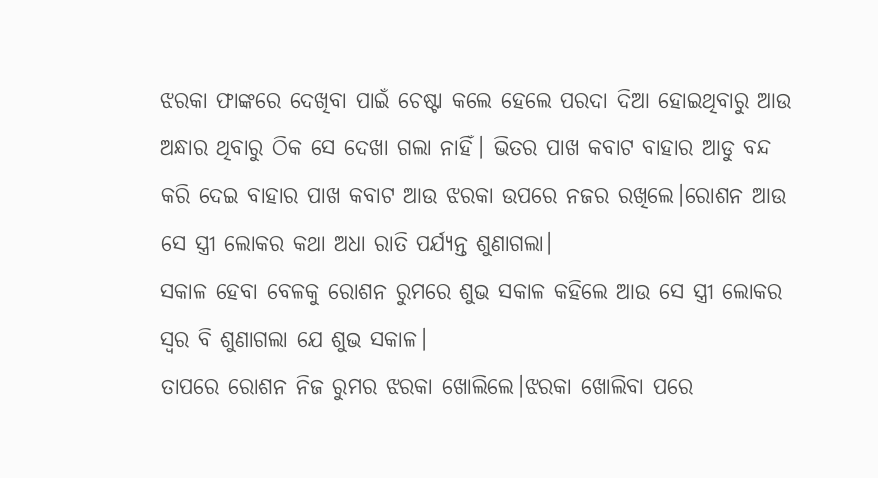ଝରକା ଫାଙ୍କରେ ଦେଖିବା ପାଇଁ ଚେଷ୍ଟା କଲେ ହେଲେ ପରଦା ଦିଆ ହୋଇଥିବାରୁ ଆଉ ଅନ୍ଧାର ଥିବାରୁ ଠିକ ସେ ଦେଖା ଗଲା ନାହିଁ। ଭିତର ପାଖ କବାଟ ବାହାର ଆଡୁ ବନ୍ଦ କରି ଦେଇ ବାହାର ପାଖ କବାଟ ଆଉ ଝରକା ଉପରେ ନଜର ରଖିଲେ।ରୋଶନ ଆଉ ସେ ସ୍ତ୍ରୀ ଲୋକର କଥା ଅଧା ରାତି ପର୍ଯ୍ୟନ୍ତ ଶୁଣାଗଲା।
ସକାଳ ହେବା ବେଳକୁ ରୋଶନ ରୁମରେ ଶୁଭ ସକାଳ କହିଲେ ଆଉ ସେ ସ୍ତ୍ରୀ ଲୋକର ସ୍ୱର ବି ଶୁଣାଗଲା ଯେ ଶୁଭ ସକାଳ।
ତାପରେ ରୋଶନ ନିଜ ରୁମର ଝରକା ଖୋଲିଲେ।ଝରକା ଖୋଲିବା ପରେ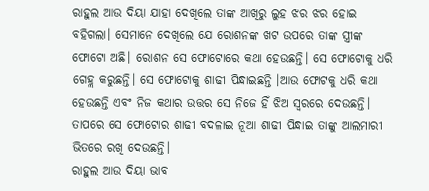ରାହୁଲ ଆଉ ଦିୟା ଯାହା ଦେଖିଲେ ତାଙ୍କ ଆଖିରୁ ଲୁହ ଝର ଝର ହୋଇ ବହିଗଲା। ସେମାନେ ଦେଖିଲେ ଯେ ରୋଶନଙ୍କ ଖଟ ଉପରେ ତାଙ୍କ ସ୍ତ୍ରୀଙ୍କ ଫୋଟୋ ଅଛି। ରୋଶନ ସେ ଫୋଟୋରେ କଥା ହେଉଛନ୍ତି। ସେ ଫୋଟୋକୁ ଧରି ଗେହ୍ଲ କରୁଛନ୍ତି। ସେ ଫୋଟୋକୁ ଶାଢୀ ପିନ୍ଧାଇଛନ୍ତି ।ଆଉ ଫୋଟକୁ ଧରି କଥା ହେଉଛନ୍ତି ଏବଂ ନିଜ କଥାର ଉତ୍ତର ସେ ନିଜେ ହିଁ ଝିଅ ସ୍ୱରରେ ଦେଉଛନ୍ତି। ତାପରେ ସେ ଫୋଟୋର ଶାଢୀ ବଦଳାଇ ନୂଆ ଶାଢୀ ପିନ୍ଧାଇ ତାଙ୍କୁ ଆଲମାରୀ ଭିତରେ ରଖି ଦେଉଛନ୍ତି।
ରାହୁଲ ଆଉ ଦିୟା ଭାବ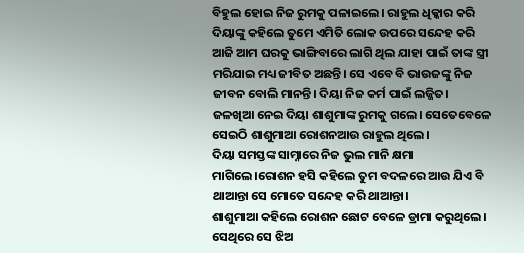ବିହୁଲ ହୋଇ ନିଜ ରୁମକୁ ପଳାଇଲେ। ରାହୁଲ ଧିକ୍କାର କରି ଦିୟାଙ୍କୁ କହିଲେ ତୁମେ ଏମିତି ଲୋକ ଉପରେ ସନ୍ଦେହ କରି ଆଜି ଆମ ଘରକୁ ଭାଙ୍ଗିବାରେ ଲାଗି ଥିଲ ଯାହା ପାଇଁ ତାଙ୍କ ସ୍ତ୍ରୀ ମରିଯାଇ ମଧ୍ୟ ଜୀବିତ ଅଛନ୍ତି। ସେ ଏବେ ବି ଭାଉଜଙ୍କୁ ନିଜ ଜୀବନ ବୋଲି ମାନନ୍ତି। ଦିୟା ନିଜ କର୍ମ ପାଇଁ ଲଜ୍ଜିତ। ଜଳଖିଆ ନେଇ ଦିୟା ଶାଶୁମାଙ୍କ ରୁମକୁ ଗଲେ। ସେତେବେଳେ ସେଇଠି ଶାଶୁମାଆ ରୋଶନଆଉ ରାହୁଲ ଥିଲେ।
ଦିୟା ସମସ୍ତଙ୍କ ସାମ୍ନାରେ ନିଜ ଭୁଲ ମାନି କ୍ଷମା ମାଗିଲେ।ରୋଶନ ହସି କହିଲେ ତୁମ ବଦଳରେ ଆଉ ଯିଏ ବି ଥାଆନ୍ତା ସେ ମୋତେ ସନ୍ଦେହ କରି ଥାଆନ୍ତା।
ଶାଶୁମାଆ କହିଲେ ରୋଶନ ଛୋଟ ବେଳେ ଡ୍ରାମା କରୁଥିଲେ। ସେଥିରେ ସେ ଝିଅ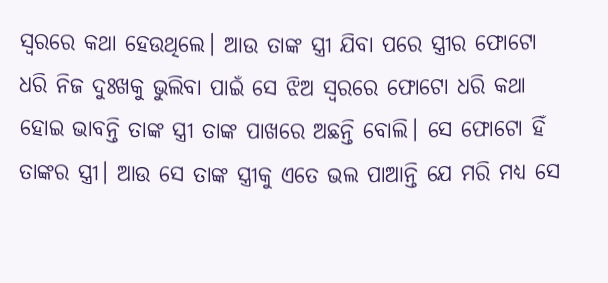ସ୍ୱରରେ କଥା ହେଉଥିଲେ। ଆଉ ତାଙ୍କ ସ୍ତ୍ରୀ ଯିବା ପରେ ସ୍ତ୍ରୀର ଫୋଟୋ ଧରି ନିଜ ଦୁଃଖକୁ ଭୁଲିବା ପାଇଁ ସେ ଝିଅ ସ୍ୱରରେ ଫୋଟୋ ଧରି କଥା ହୋଇ ଭାବନ୍ତି ତାଙ୍କ ସ୍ତ୍ରୀ ତାଙ୍କ ପାଖରେ ଅଛନ୍ତି ବୋଲି। ସେ ଫୋଟୋ ହିଁ ତାଙ୍କର ସ୍ତ୍ରୀ। ଆଉ ସେ ତାଙ୍କ ସ୍ତ୍ରୀକୁ ଏତେ ଭଲ ପାଆନ୍ତି ଯେ ମରି ମଧ୍ୟ ସେ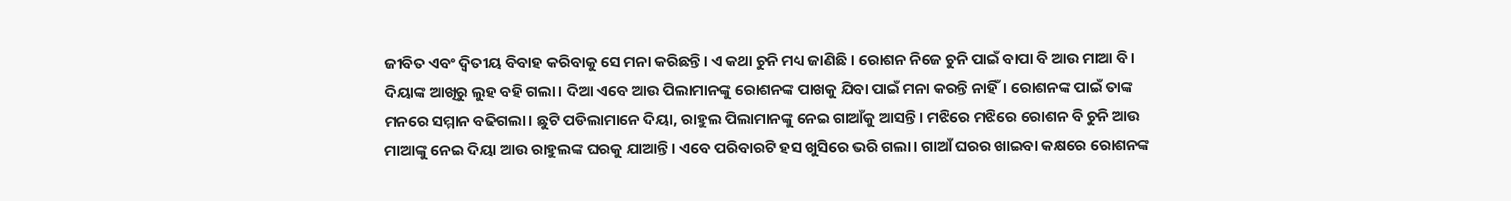ଜୀବିତ ଏବଂ ଦ୍ୱିତୀୟ ବିବାହ କରିବାକୁ ସେ ମନା କରିଛନ୍ତି। ଏ କଥା ଚୁନି ମଧ୍ୟ ଜାଣିଛି । ରୋଶନ ନିଜେ ଚୁନି ପାଇଁ ବାପା ବି ଆଉ ମାଆ ବି।
ଦିୟାଙ୍କ ଆଖିରୁ ଲୁହ ବହି ଗଲା। ଦିଆ ଏବେ ଆଉ ପିଲାମାନଙ୍କୁ ରୋଶନଙ୍କ ପାଖକୁ ଯିବା ପାଇଁ ମନା କରନ୍ତି ନାହିଁ। ରୋଶନଙ୍କ ପାଇଁ ତାଙ୍କ ମନରେ ସମ୍ମାନ ବଢିଗଲା। ଛୁଟି ପଡିଲାମାନେ ଦିୟା, ରାହୁଲ ପିଲାମାନଙ୍କୁ ନେଇ ଗାଆଁକୁ ଆସନ୍ତି। ମଝିରେ ମଝିରେ ରୋଶନ ବି ଚୁନି ଆଉ ମାଆଙ୍କୁ ନେଇ ଦିୟା ଆଉ ରାହୁଲଙ୍କ ଘରକୁ ଯାଆନ୍ତି। ଏବେ ପରିବାରଟି ହସ ଖୁସିରେ ଭରି ଗଲା। ଗାଆଁ ଘରର ଖାଇବା କକ୍ଷରେ ରୋଶନଙ୍କ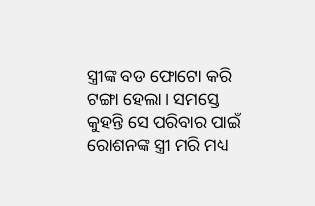ସ୍ତ୍ରୀଙ୍କ ବଡ ଫୋଟୋ କରି ଟଙ୍ଗା ହେଲା। ସମସ୍ତେ କୁହନ୍ତି ସେ ପରିବାର ପାଇଁ ରୋଶନଙ୍କ ସ୍ତ୍ରୀ ମରି ମଧ୍ୟ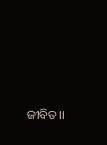ଜୀବିତ।।